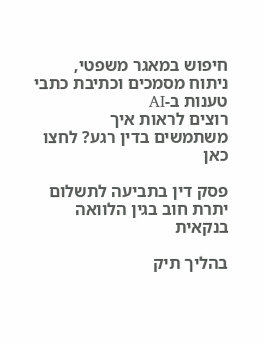חיפוש במאגר משפטי, ניתוח מסמכים וכתיבת כתבי טענות ב-AI
רוצים לראות איך משתמשים בדין רגע? לחצו כאן

פסק דין בתביעה לתשלום יתרת חוב בגין הלוואה בנקאית

בהליך תיק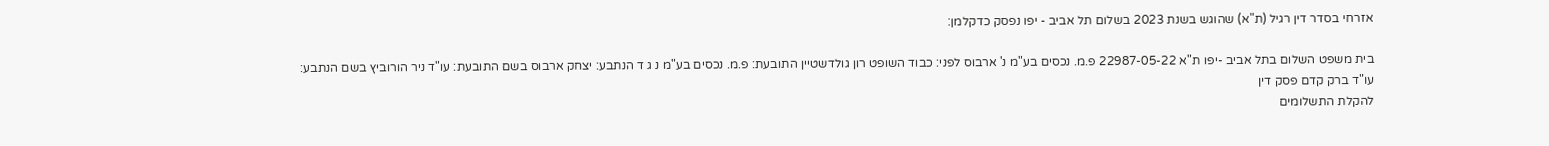אזרחי בסדר דין רגיל (ת"א) שהוגש בשנת 2023 בשלום תל אביב - יפו נפסק כדקלמן:

בית משפט השלום בתל אביב -יפו ת"א 22987-05-22 פ.מ. נכסים בע"מ נ' ארבוס לפני: כבוד השופט רון גולדשטיין התובעת: פ.מ. נכסים בע"מ נ ג ד הנתבע: יצחק ארבוס בשם התובעת: עו"ד ניר הורוביץ בשם הנתבע: עו"ד ברק קדם פסק דין
להקלת התשלומים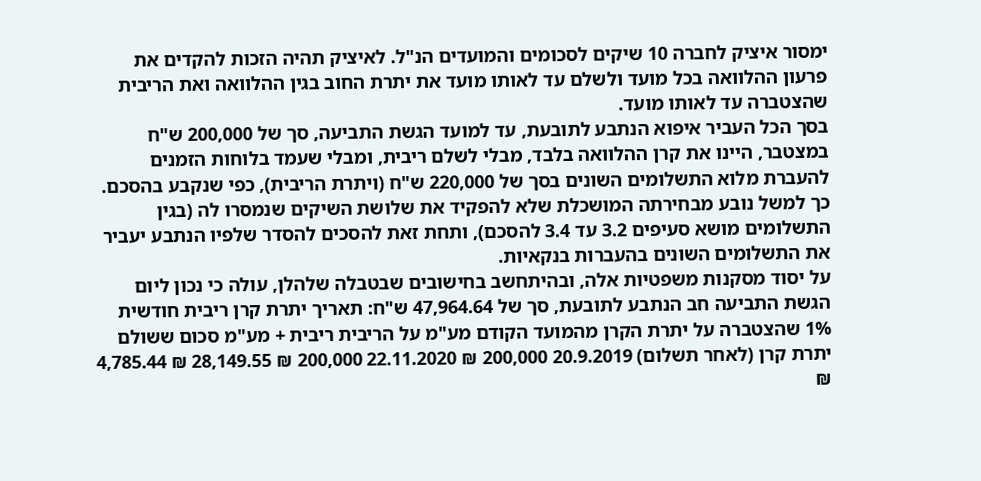ימסור איציק לחברה 10 שיקים לסכומים והמועדים הנ"ל. לאיציק תהיה הזכות להקדים את פרעון ההלוואה בכל מועד ולשלם עד לאותו מועד את יתרת החוב בגין ההלוואה ואת הריבית שהצטברה עד לאותו מועד.
בסך הכל העביר איפוא הנתבע לתובעת, עד למועד הגשת התביעה, סך של 200,000 ש"ח במצטבר, היינו את קרן ההלוואה בלבד, מבלי לשלם ריבית, ומבלי שעמד בלוחות הזמנים להעברת מלוא התשלומים השונים בסך של 220,000 ש"ח (ויתרת הריבית), כפי שנקבע בהסכם.
כך למשל נובע מבחירתה המושכלת שלא להפקיד את שלושת השיקים שנמסרו לה (בגין התשלומים מושא סעיפים 3.2 עד 3.4 להסכם), ותחת זאת להסכים להסדר שלפיו הנתבע יעביר את התשלומים השונים בהעברות בנקאיות.
על יסוד מסקנות משפטיות אלה, ובהיתחשב בחישובים שבטבלה שלהלן, עולה כי נכון ליום הגשת התביעה חב הנתבע לתובעת, סך של 47,964.64 ש"ח: תאריך יתרת קרן ריבית חודשית 1% שהצטברה על יתרת הקרן מהמועד הקודם מע"מ על הריבית ריבית + מע"מ סכום ששולם יתרת קרן (לאחר תשלום) 20.9.2019 200,000 ₪ 22.11.2020 200,000 ₪ 28,149.55 ₪ 4,785.44 ₪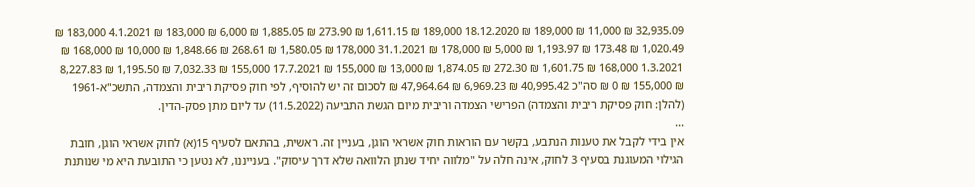32,935.09 ₪ 11,000 ₪ 189,000 ₪ 18.12.2020 189,000 ₪ 1,611.15 ₪ 273.90 ₪ 1,885.05 ₪ 6,000 ₪ 183,000 ₪ 4.1.2021 183,000 ₪ 1,020.49 ₪ 173.48 ₪ 1,193.97 ₪ 5,000 ₪ 178,000 ₪ 31.1.2021 178,000 ₪ 1,580.05 ₪ 268.61 ₪ 1,848.66 ₪ 10,000 ₪ 168,000 ₪ 1.3.2021 168,000 ₪ 1,601.75 ₪ 272.30 ₪ 1,874.05 ₪ 13,000 ₪ 155,000 ₪ 17.7.2021 155,000 ₪ 7,032.33 ₪ 1,195.50 ₪ 8,227.83 ₪ 155,000 ₪ 0 ₪ סה"כ 40,995.42 ₪ 6,969.23 ₪ 47,964.64 ₪ לסכום זה יש להוסיף, לפי חוק פסיקת ריבית והצמדה, התשכ"א-1961 (להלן: חוק פסיקת ריבית והצמדה) הפרישי הצמדה וריבית מיום הגשת התביעה (11.5.2022) עד ליום מתן פסק-הדין.
...
אין בידי לקבל את טענות הנתבע, בקשר עם הוראות חוק אשראי הוגן, בעניין זה. ראשית, בהתאם לסעיף 15(א) לחוק אשראי הוגן, חובת הגילוי המעוגנת בסעיף 3 לחוק, אינה חלה על "מלווה יחיד שנתן הלוואה שלא דרך עיסוק". בענייננו, לא נטען כי התובעת היא מי שנותנת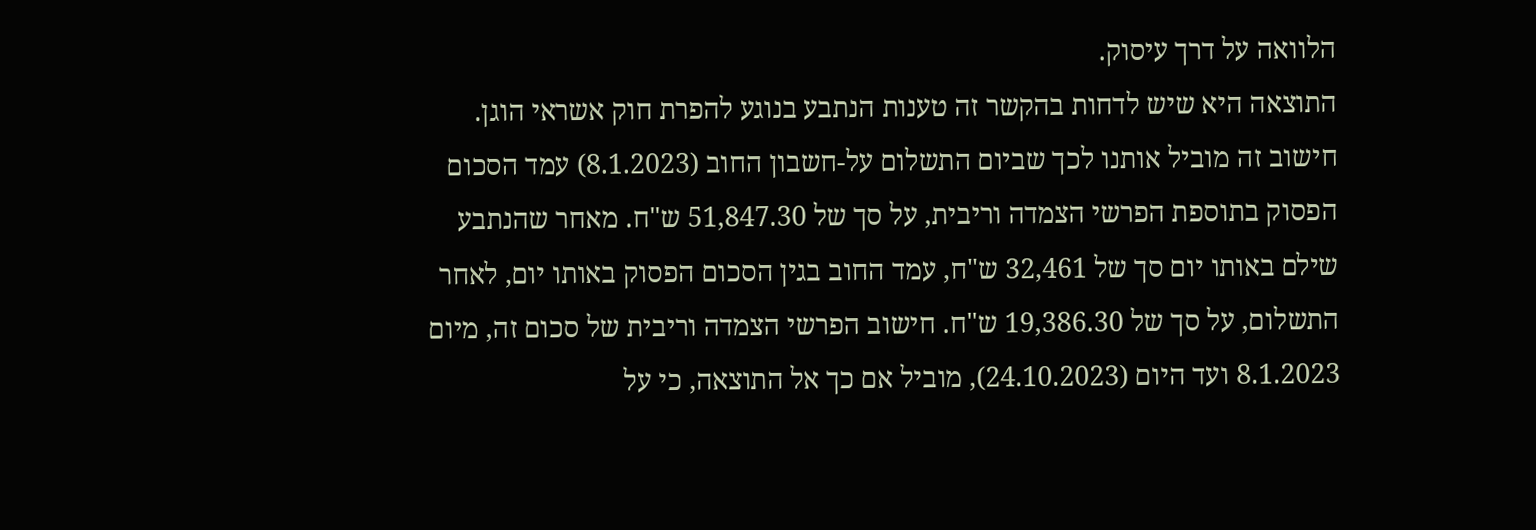הלוואה על דרך עיסוק.
התוצאה היא שיש לדחות בהקשר זה טענות הנתבע בנוגע להפרת חוק אשראי הוגן.
חישוב זה מוביל אותנו לכך שביום התשלום על-חשבון החוב (8.1.2023) עמד הסכום הפסוק בתוספת הפרשי הצמדה וריבית, על סך של 51,847.30 ש"ח. מאחר שהנתבע שילם באותו יום סך של 32,461 ש"ח, עמד החוב בגין הסכום הפסוק באותו יום, לאחר התשלום, על סך של 19,386.30 ש"ח. חישוב הפרשי הצמדה וריבית של סכום זה, מיום 8.1.2023 ועד היום (24.10.2023), מוביל אם כך אל התוצאה, כי על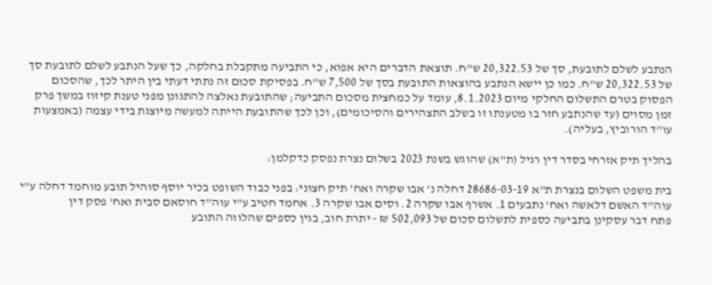הנתבע לשלם לתובעת, סך של 20,322.53 ש"ח. תוצאת הדברים היא אפוא, כי התביעה מתקבלת בחלקה, כך שעל הנתבע לשלם לתובעת סך של 20,322.53 ש"ח. כמו כן יישא הנתבע בהוצאות התובעת בסך של 7,500 ש"ח. בפסיקת סכום זה נתתי דעתי בין היתר לכך, שהסכום הפסוק בטרם התשלום החלקי מיום 8.1.2023, עומד על כמחצית מסכום התביעה; שהתובעת נאלצה להתגונן מפני טענת קיזוז במשך פרק זמן מסוים (עד שהנתבע חזר בו מטענתו זו בשלב התצהירים והסיכומים), וכן לכך שהתובעת הייתה למעשה מיוצגת בידי עצמה (באמצעות עו"ד הורוביץ, בעליה).

בהליך תיק אזרחי בסדר דין רגיל (ת"א) שהוגש בשנת 2023 בשלום נצרת נפסק כדקלמן:

בית משפט השלום בנצרת ת"א 28686-03-19 דחלה נ' אבו שקרה ואח' תיק חצוני: בפני כבוד השופט בכיר יוסף סוהיל תובע מוחמד דחלה ע"י עוה"ד האשם דלאשה ואח' נתבעים 1. אשרף אבו שקרה 2. וסים אבו שקרה 3. אחמד חטיב ע"י עוה"ד חוסאם סבית ואח' פסק דין
פתח דבר עסקינן בתביעה כספית לתשלום סכום של 502,093 ₪ - יתרת חוב, בגין כספים שהלווה התובע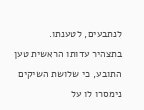לנתבעים, לטענתו.
בתצהיר עדותו הראשית טען התובע, כי שלושת השיקים נימסרו לו על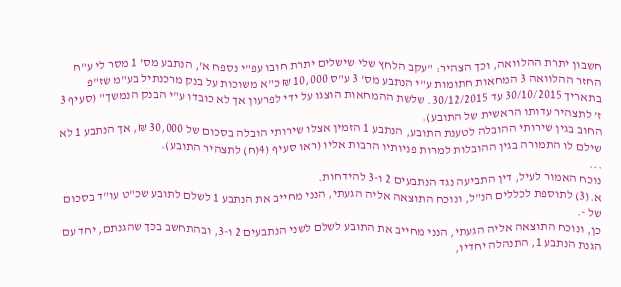חשבון יתרת ההלוואה, וכך הצהיר: "עקב הלחץ שלי שישלים יתרת חובו עפ"י נספח א', הנתבע מס' 1 מסר לי ע"ח החזר ההלוואה 3 המחאות חתומות ע"י הנתבע מס' 3 ע"ס 10,000 ₪ כ"א משוכות על בנק מרכנתיל בע"מ שז"פ בתאריך 30/10/2015 עד 30/12/2015. שלשת ההמחאות הוצגו על ידי לפרעון אך לא כובדו ע"י הבנק הנמשך" (סעיף 3 ז' לתצהיר עדותו הראשית של התובע).
החוב בגין שירותי ההובלה לטענת התובע, הנתבע 1 הזמין אצלו שירותי הובלה בסכום של 30,000 ₪, אך הנתבע 1 לא שילם לו התמורה בגין ההובלות למרות פניותיו הרבות אליו (ראו סעיף (4(ח) לתצהיר התובע).
...
נוכח האמור לעיל, דין התביעה נגד הנתבעים 2 ו-3 להידחות.
א.(3) לתוספת לכללים הנ"ל, ונוכח התוצאה אליה הגעתי, הנני מחייב את הנתבע 1 לשלם לתובע שכ"ט עו"ד בסכום של -.
כן, ונוכח התוצאה אליה הגעתי, הנני מחייב את התובע לשלם לשני הנתבעים 2 ו-3, ובהתחשב בכך שהגנתם, יחד עם הגנת הנתבע 1, התנהלה יחדיו,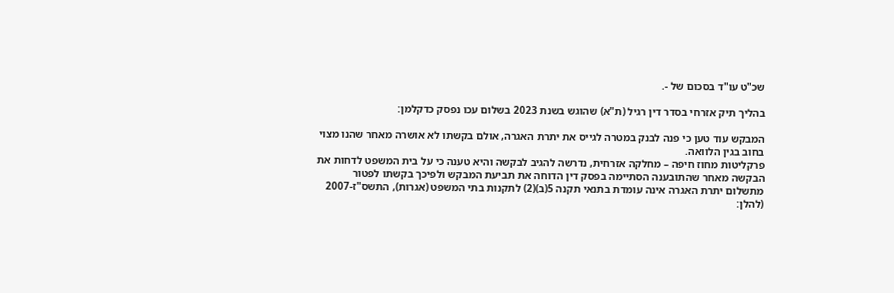שכ"ט עו"ד בסכום של -.

בהליך תיק אזרחי בסדר דין רגיל (ת"א) שהוגש בשנת 2023 בשלום עכו נפסק כדקלמן:

המבקש עוד טען כי פנה לבנק במטרה לגייס את יתרת האגרה, אולם בקשתו לא אושרה מאחר שהנו מצוי בחוב בגין הלוואה.
פרקליטות מחוז חיפה – מחלקה אזרחית, נדרשה להגיב לבקשה והיא טענה כי על בית המשפט לדחות את הבקשה מאחר שהתובענה הסתיימה בפסק דין הדוחה את תביעת המבקש ולפיכך בקשתו לפטור מתשלום יתרת האגרה אינה עומדת בתנאי תקנה 5(ב)(2) לתקנות בתי המשפט (אגרות), התשס"ז-2007 (להלן: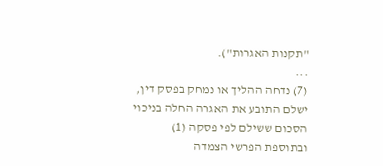"תקנות האגרות").
...
(7) נדחה ההליך או נמחק בפסק דין, ישלם התובע את האגרה החלה בניכוי הסכום ששילם לפי פסקה (1) ובתוספת הפרשי הצמדה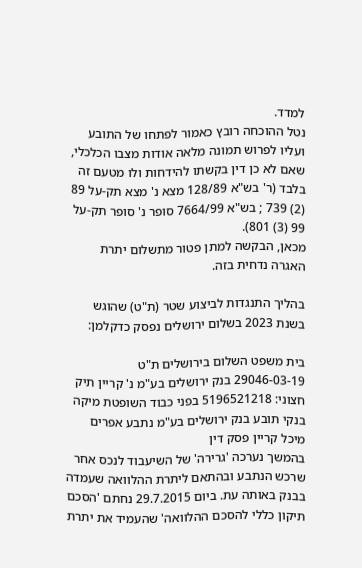למדד.
נטל ההוכחה רובץ כאמור לפתחו של התובע ועליו לפרוש תמונה מלאה אודות מצבו הכלכלי, שאם לא כן דין בקשתו להידחות ולו מטעם זה בלבד (ר' בש"א 128/89 מצא נ' מצא תק-על 89 (2) 739 ; בש"א 7664/99 סופר נ' סופר תק-על 99 (3) 801).
מכאן, הבקשה למתן פטור מתשלום יתרת האגרה נדחית בזה.

בהליך התנגדות לביצוע שטר (ת"ט) שהוגש בשנת 2023 בשלום ירושלים נפסק כדקלמן:

בית משפט השלום בירושלים ת"ט 29046-03-19 בנק ירושלים בע"מ נ' קריין תיק חצוני: 5196521218 בפני כבוד השופטת מיקה בנקי תובע בנק ירושלים בע"מ נתבע אפרים מיכל קריין פסק דין
בהמשך נערכה 'גרירה' של השיעבוד לנכס אחר שרכש הנתבע ובהתאם ליתרת ההלוואה שעמדה בבנק באותה עת. ביום 29.7.2015 נחתם 'הסכם תיקון כללי להסכם ההלוואה' שהעמיד את יתרת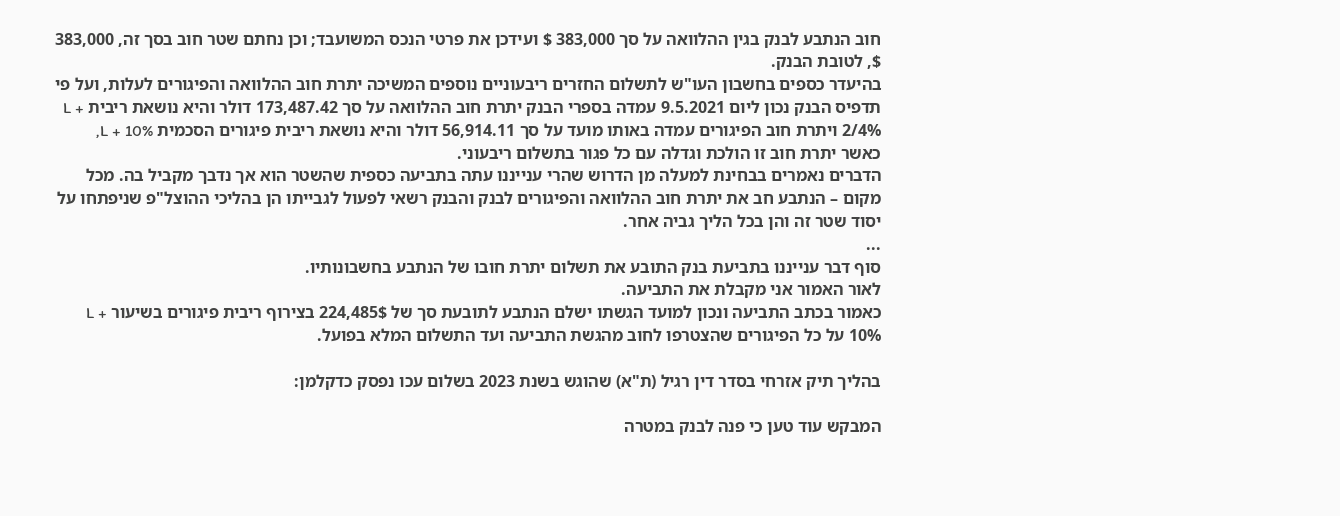חוב הנתבע לבנק בגין ההלוואה על סך 383,000 $ ועידכן את פרטי הנכס המשועבד; וכן נחתם שטר חוב בסך זה, 383,000 $, לטובת הבנק.
בהיעדר כספים בחשבון העו"ש לתשלום החזרים ריבעוניים נוספים המשיכה יתרת חוב ההלוואה והפיגורים לעלות, ועל פי תדפיס הבנק נכון ליום 9.5.2021 עמדה בספרי הבנק יתרת חוב ההלוואה על סך 173,487.42 דולר והיא נושאת ריבית L + 2/4% ויתרת חוב הפיגורים עמדה באותו מועד על סך 56,914.11 דולר והיא נושאת ריבית פיגורים הסכמית L + 10%, כאשר יתרת חוב זו הולכת וגדלה עם כל פגור בתשלום ריבעוני.
הדברים נאמרים בבחינת למעלה מן הדרוש שהרי ענייננו עתה בתביעה כספית שהשטר הוא אך נדבך מקביל בה. מכל מקום – הנתבע חב את יתרת חוב ההלוואה והפיגורים לבנק והבנק רשאי לפעול לגבייתו הן בהליכי ההוצל"פ שניפתחו על יסוד שטר זה והן בכל הליך גביה אחר.
...
סוף דבר ענייננו בתביעת בנק התובע את תשלום יתרת חובו של הנתבע בחשבונותיו.
לאור האמור אני מקבלת את התביעה.
כאמור בכתב התביעה ונכון למועד הגשתו ישלם הנתבע לתובעת סך של 224,485$ בצירוף ריבית פיגורים בשיעור L + 10% על כל הפיגורים שהצטרפו לחוב מהגשת התביעה ועד התשלום המלא בפועל.

בהליך תיק אזרחי בסדר דין רגיל (ת"א) שהוגש בשנת 2023 בשלום עכו נפסק כדקלמן:

המבקש עוד טען כי פנה לבנק במטרה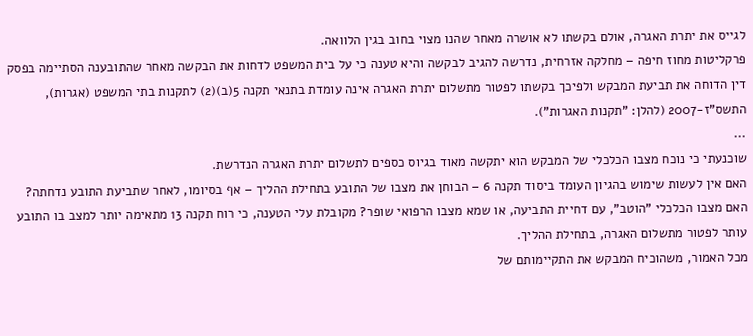לגייס את יתרת האגרה, אולם בקשתו לא אושרה מאחר שהנו מצוי בחוב בגין הלוואה.
פרקליטות מחוז חיפה – מחלקה אזרחית, נדרשה להגיב לבקשה והיא טענה כי על בית המשפט לדחות את הבקשה מאחר שהתובענה הסתיימה בפסק דין הדוחה את תביעת המבקש ולפיכך בקשתו לפטור מתשלום יתרת האגרה אינה עומדת בתנאי תקנה 5(ב)(2) לתקנות בתי המשפט (אגרות), התשס"ז-2007 (להלן: "תקנות האגרות").
...
שוכנעתי כי נוכח מצבו הכלכלי של המבקש הוא יתקשה מאוד בגיוס כספים לתשלום יתרת האגרה הנדרשת.
האם אין לעשות שימוש בהגיון העומד ביסוד תקנה 6 – הבוחן את מצבו של התובע בתחילת ההליך – אף בסיומו, לאחר שתביעת התובע נדחתה? האם מצבו הכלכלי "הוטב", עם דחיית התביעה, או שמא מצבו הרפואי שופר? מקובלת עלי הטענה, כי רוח תקנה 13 מתאימה יותר למצב בו התובע עותר לפטור מתשלום האגרה, בתחילת ההליך.
מכל האמור, משהוכיח המבקש את התקיימותם של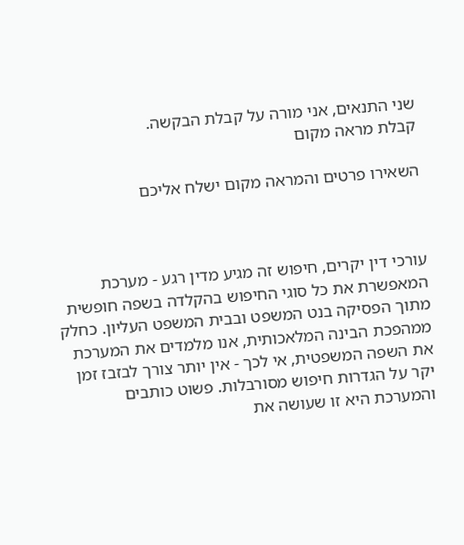שני התנאים, אני מורה על קבלת הבקשה.
קבלת מראה מקום

השאירו פרטים והמראה מקום ישלח אליכם



עורכי דין יקרים, חיפוש זה מגיע מדין רגע - מערכת המאפשרת את כל סוגי החיפוש בהקלדה בשפה חופשית מתוך הפסיקה בנט המשפט ובבית המשפט העליון. כחלק ממהפכת הבינה המלאכותית, אנו מלמדים את המערכת את השפה המשפטית, אי לכך - אין יותר צורך לבזבז זמן יקר על הגדרות חיפוש מסורבלות. פשוט כותבים והמערכת היא זו שעושה את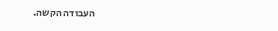העבודה הקשה.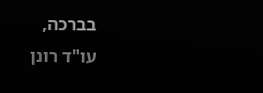בברכה,
עו"ד רונן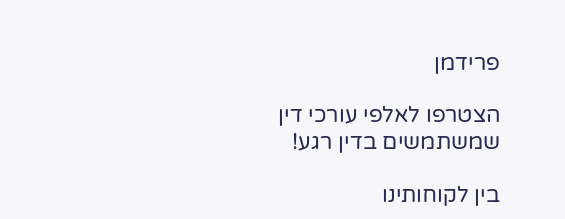פרידמן

הצטרפו לאלפי עורכי דין שמשתמשים בדין רגע!

בין לקוחותינו